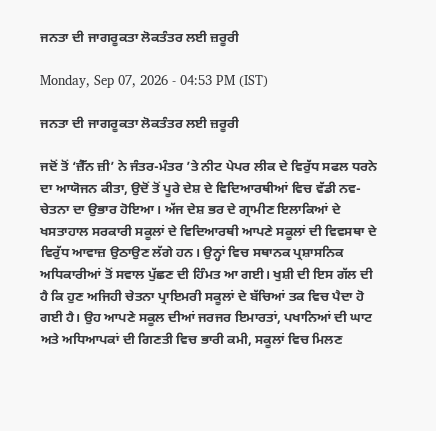ਜਨਤਾ ਦੀ ਜਾਗਰੂਕਤਾ ਲੋਕਤੰਤਰ ਲਈ ਜ਼ਰੂਰੀ

Monday, Sep 07, 2026 - 04:53 PM (IST)

ਜਨਤਾ ਦੀ ਜਾਗਰੂਕਤਾ ਲੋਕਤੰਤਰ ਲਈ ਜ਼ਰੂਰੀ

ਜਦੋਂ ਤੋਂ ‘ਜ਼ੈੱਨ ਜ਼ੀ’ ਨੇ ਜੰਤਰ-ਮੰਤਰ ’ਤੇ ਨੀਟ ਪੇਪਰ ਲੀਕ ਦੇ ਵਿਰੁੱਧ ਸਫਲ ਧਰਨੇ ਦਾ ਆਯੋਜਨ ਕੀਤਾ, ਉਦੋਂ ਤੋਂ ਪੂਰੇ ਦੇਸ਼ ਦੇ ਵਿਦਿਆਰਥੀਆਂ ਵਿਚ ਵੱਡੀ ਨਵ-ਚੇਤਨਾ ਦਾ ਉਭਾਰ ਹੋਇਆ। ਅੱਜ ਦੇਸ਼ ਭਰ ਦੇ ਗ੍ਰਾਮੀਣ ਇਲਾਕਿਆਂ ਦੇ ਖਸਤਾਹਾਲ ਸਰਕਾਰੀ ਸਕੂਲਾਂ ਦੇ ਵਿਦਿਆਰਥੀ ਆਪਣੇ ਸਕੂਲਾਂ ਦੀ ਵਿਵਸਥਾ ਦੇ ਵਿਰੁੱਧ ਆਵਾਜ਼ ਉਠਾਉਣ ਲੱਗੇ ਹਨ। ਉਨ੍ਹਾਂ ਵਿਚ ਸਥਾਨਕ ਪ੍ਰਸ਼ਾਸਨਿਕ ਅਧਿਕਾਰੀਆਂ ਤੋਂ ਸਵਾਲ ਪੁੱਛਣ ਦੀ ਹਿੰਮਤ ਆ ਗਈ। ਖੁਸ਼ੀ ਦੀ ਇਸ ਗੱਲ ਦੀ ਹੈ ਕਿ ਹੁਣ ਅਜਿਹੀ ਚੇਤਨਾ ਪ੍ਰਾਇਮਰੀ ਸਕੂਲਾਂ ਦੇ ਬੱਚਿਆਂ ਤਕ ਵਿਚ ਪੈਦਾ ਹੋ ਗਈ ਹੈ। ਉਹ ਆਪਣੇ ਸਕੂਲ ਦੀਆਂ ਜਰਜਰ ਇਮਾਰਤਾਂ, ਪਖਾਨਿਆਂ ਦੀ ਘਾਟ ਅਤੇ ਅਧਿਆਪਕਾਂ ਦੀ ਗਿਣਤੀ ਵਿਚ ਭਾਰੀ ਕਮੀ, ਸਕੂਲਾਂ ਵਿਚ ਮਿਲਣ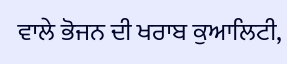ਵਾਲੇ ਭੋਜਨ ਦੀ ਖਰਾਬ ਕੁਆਲਿਟੀ,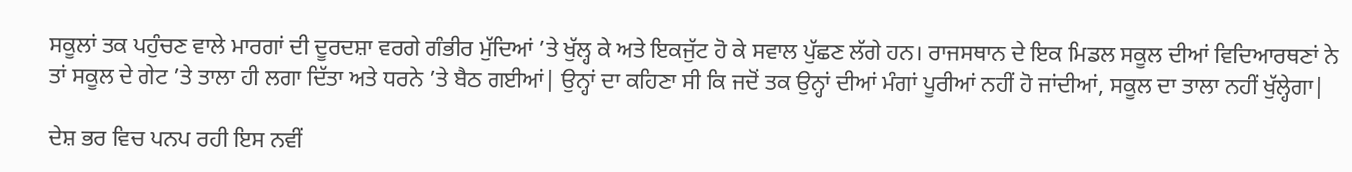ਸਕੂਲਾਂ ਤਕ ਪਹੁੰਚਣ ਵਾਲੇ ਮਾਰਗਾਂ ਦੀ ਦੂਰਦਸ਼ਾ ਵਰਗੇ ਗੰਭੀਰ ਮੁੱਦਿਆਂ ’ਤੇ ਖੁੱਲ੍ਹ ਕੇ ਅਤੇ ਇਕਜੁੱਟ ਹੋ ਕੇ ਸਵਾਲ ਪੁੱਛਣ ਲੱਗੇ ਹਨ। ਰਾਜਸਥਾਨ ਦੇ ਇਕ ਮਿਡਲ ਸਕੂਲ ਦੀਆਂ ਵਿਦਿਆਰਥਣਾਂ ਨੇ ਤਾਂ ਸਕੂਲ ਦੇ ਗੇਟ ’ਤੇ ਤਾਲਾ ਹੀ ਲਗਾ ਦਿੱਤਾ ਅਤੇ ਧਰਨੇ ’ਤੇ ਬੈਠ ਗਈਆਂ| ਉਨ੍ਹਾਂ ਦਾ ਕਹਿਣਾ ਸੀ ਕਿ ਜਦੋਂ ਤਕ ਉਨ੍ਹਾਂ ਦੀਆਂ ਮੰਗਾਂ ਪੂਰੀਆਂ ਨਹੀਂ ਹੋ ਜਾਂਦੀਆਂ, ਸਕੂਲ ਦਾ ਤਾਲਾ ਨਹੀਂ ਖੁੱਲ੍ਹੇਗਾ|

ਦੇਸ਼ ਭਰ ਵਿਚ ਪਨਪ ਰਹੀ ਇਸ ਨਵੀਂ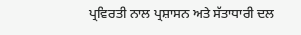ਪ੍ਰਵਿਰਤੀ ਨਾਲ ਪ੍ਰਸ਼ਾਸਨ ਅਤੇ ਸੱਤਾਧਾਰੀ ਦਲ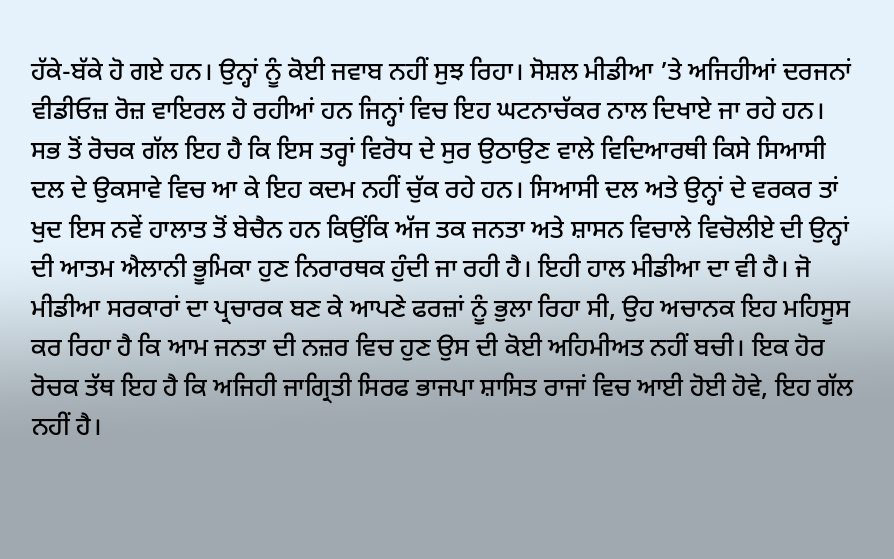ਹੱਕੇ-ਬੱਕੇ ਹੋ ਗਏ ਹਨ। ਉਨ੍ਹਾਂ ਨੂੰ ਕੋਈ ਜਵਾਬ ਨਹੀਂ ਸੁਝ ਰਿਹਾ। ਸੋਸ਼ਲ ਮੀਡੀਆ ’ਤੇ ਅਜਿਹੀਆਂ ਦਰਜਨਾਂ ਵੀਡੀਓਜ਼ ਰੋਜ਼ ਵਾਇਰਲ ਹੋ ਰਹੀਆਂ ਹਨ ਜਿਨ੍ਹਾਂ ਵਿਚ ਇਹ ਘਟਨਾਚੱਕਰ ਨਾਲ ਦਿਖਾਏ ਜਾ ਰਹੇ ਹਨ। ਸਭ ਤੋਂ ਰੋਚਕ ਗੱਲ ਇਹ ਹੈ ਕਿ ਇਸ ਤਰ੍ਹਾਂ ਵਿਰੋਧ ਦੇ ਸੁਰ ਉਠਾਉਣ ਵਾਲੇ ਵਿਦਿਆਰਥੀ ਕਿਸੇ ਸਿਆਸੀ ਦਲ ਦੇ ਉਕਸਾਵੇ ਵਿਚ ਆ ਕੇ ਇਹ ਕਦਮ ਨਹੀਂ ਚੁੱਕ ਰਹੇ ਹਨ। ਸਿਆਸੀ ਦਲ ਅਤੇ ਉਨ੍ਹਾਂ ਦੇ ਵਰਕਰ ਤਾਂ ਖੁਦ ਇਸ ਨਵੇਂ ਹਾਲਾਤ ਤੋਂ ਬੇਚੈਨ ਹਨ ਕਿਉਂਕਿ ਅੱਜ ਤਕ ਜਨਤਾ ਅਤੇ ਸ਼ਾਸਨ ਵਿਚਾਲੇ ਵਿਚੋਲੀਏ ਦੀ ਉਨ੍ਹਾਂ ਦੀ ਆਤਮ ਐਲਾਨੀ ਭੂਮਿਕਾ ਹੁਣ ਨਿਰਾਰਥਕ ਹੁੰਦੀ ਜਾ ਰਹੀ ਹੈ। ਇਹੀ ਹਾਲ ਮੀਡੀਆ ਦਾ ਵੀ ਹੈ। ਜੋ ਮੀਡੀਆ ਸਰਕਾਰਾਂ ਦਾ ਪ੍ਰਚਾਰਕ ਬਣ ਕੇ ਆਪਣੇ ਫਰਜ਼ਾਂ ਨੂੰ ਭੁਲਾ ਰਿਹਾ ਸੀ, ਉਹ ਅਚਾਨਕ ਇਹ ਮਹਿਸੂਸ ਕਰ ਰਿਹਾ ਹੈ ਕਿ ਆਮ ਜਨਤਾ ਦੀ ਨਜ਼ਰ ਵਿਚ ਹੁਣ ਉਸ ਦੀ ਕੋਈ ਅਹਿਮੀਅਤ ਨਹੀਂ ਬਚੀ। ਇਕ ਹੋਰ ਰੋਚਕ ਤੱਥ ਇਹ ਹੈ ਕਿ ਅਜਿਹੀ ਜਾਗ੍ਰਿਤੀ ਸਿਰਫ ਭਾਜਪਾ ਸ਼ਾਸਿਤ ਰਾਜਾਂ ਵਿਚ ਆਈ ਹੋਈ ਹੋਵੇ, ਇਹ ਗੱਲ ਨਹੀਂ ਹੈ।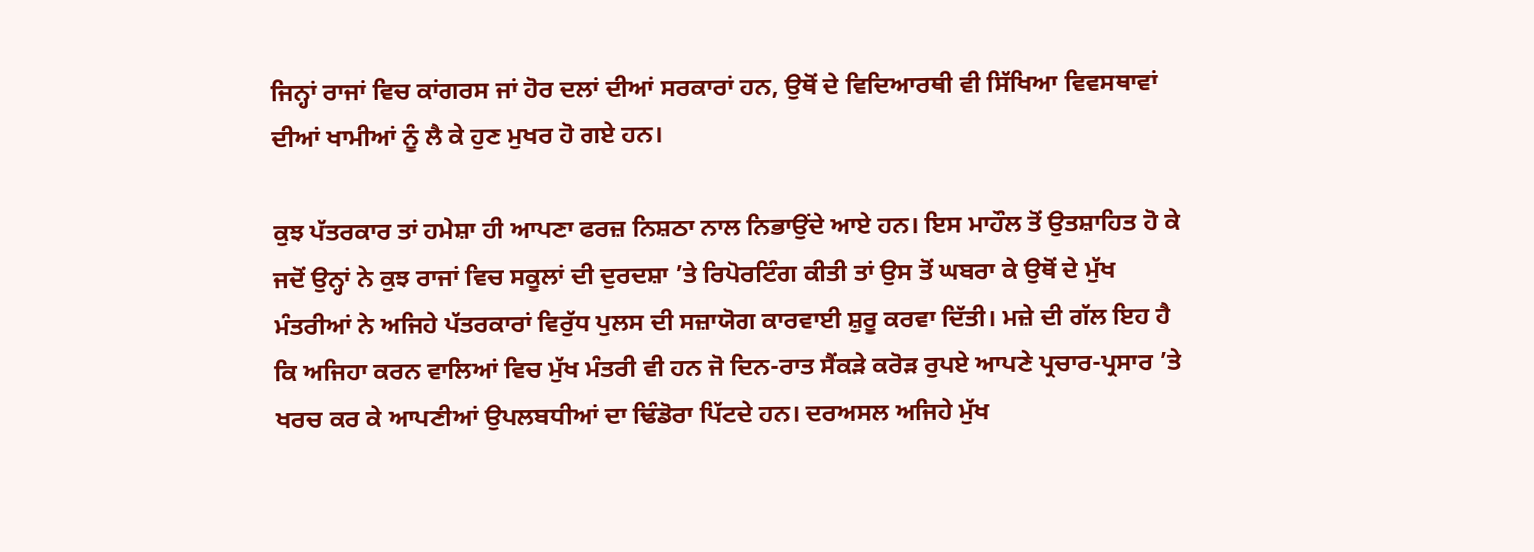ਜਿਨ੍ਹਾਂ ਰਾਜਾਂ ਵਿਚ ਕਾਂਗਰਸ ਜਾਂ ਹੋਰ ਦਲਾਂ ਦੀਆਂ ਸਰਕਾਰਾਂ ਹਨ, ਉਥੋਂ ਦੇ ਵਿਦਿਆਰਥੀ ਵੀ ਸਿੱਖਿਆ ਵਿਵਸਥਾਵਾਂ ਦੀਆਂ ਖਾਮੀਆਂ ਨੂੰ ਲੈ ਕੇ ਹੁਣ ਮੁਖਰ ਹੋ ਗਏ ਹਨ।

ਕੁਝ ਪੱਤਰਕਾਰ ਤਾਂ ਹਮੇਸ਼ਾ ਹੀ ਆਪਣਾ ਫਰਜ਼ ਨਿਸ਼ਠਾ ਨਾਲ ਨਿਭਾਉਂਦੇ ਆਏ ਹਨ। ਇਸ ਮਾਹੌਲ ਤੋਂ ਉਤਸ਼ਾਹਿਤ ਹੋ ਕੇ ਜਦੋਂ ਉਨ੍ਹਾਂ ਨੇ ਕੁਝ ਰਾਜਾਂ ਵਿਚ ਸਕੂਲਾਂ ਦੀ ਦੁਰਦਸ਼ਾ ’ਤੇ ਰਿਪੋਰਟਿੰਗ ਕੀਤੀ ਤਾਂ ਉਸ ਤੋਂ ਘਬਰਾ ਕੇ ਉਥੋਂ ਦੇ ਮੁੱਖ ਮੰਤਰੀਆਂ ਨੇ ਅਜਿਹੇ ਪੱਤਰਕਾਰਾਂ ਵਿਰੁੱਧ ਪੁਲਸ ਦੀ ਸਜ਼ਾਯੋਗ ਕਾਰਵਾਈ ਸ਼ੁਰੂ ਕਰਵਾ ਦਿੱਤੀ। ਮਜ਼ੇ ਦੀ ਗੱਲ ਇਹ ਹੈ ਕਿ ਅਜਿਹਾ ਕਰਨ ਵਾਲਿਆਂ ਵਿਚ ਮੁੱਖ ਮੰਤਰੀ ਵੀ ਹਨ ਜੋ ਦਿਨ-ਰਾਤ ਸੈਂਕੜੇ ਕਰੋੜ ਰੁਪਏ ਆਪਣੇ ਪ੍ਰਚਾਰ-ਪ੍ਰਸਾਰ ’ਤੇ ਖਰਚ ਕਰ ਕੇ ਆਪਣੀਆਂ ਉਪਲਬਧੀਆਂ ਦਾ ਢਿੰਡੋਰਾ ਪਿੱਟਦੇ ਹਨ। ਦਰਅਸਲ ਅਜਿਹੇ ਮੁੱਖ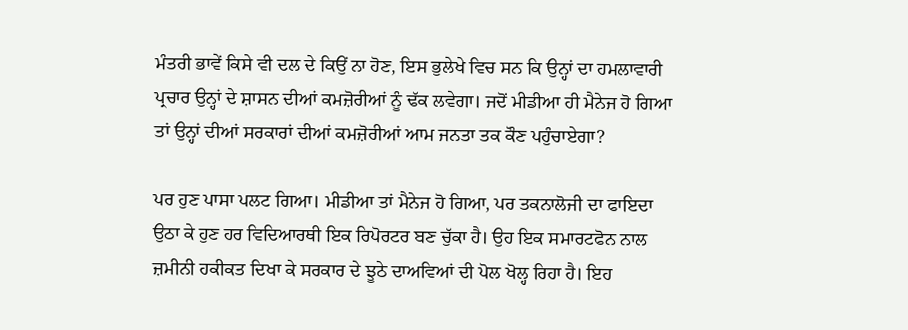ਮੰਤਰੀ ਭਾਵੇਂ ਕਿਸੇ ਵੀ ਦਲ ਦੇ ਕਿਉਂ ਨਾ ਹੋਣ, ਇਸ ਭੁਲੇਖੇ ਵਿਚ ਸਨ ਕਿ ਉਨ੍ਹਾਂ ਦਾ ਹਮਲਾਵਾਰੀ ਪ੍ਰਚਾਰ ਉਨ੍ਹਾਂ ਦੇ ਸ਼ਾਸਨ ਦੀਆਂ ਕਮਜ਼ੋਰੀਆਂ ਨੂੰ ਢੱਕ ਲਵੇਗਾ। ਜਦੋਂ ਮੀਡੀਆ ਹੀ ਮੈਨੇਜ ਹੋ ਗਿਆ ਤਾਂ ਉਨ੍ਹਾਂ ਦੀਆਂ ਸਰਕਾਰਾਂ ਦੀਆਂ ਕਮਜ਼ੋਰੀਆਂ ਆਮ ਜਨਤਾ ਤਕ ਕੌਣ ਪਹੁੰਚਾਏਗਾ?

ਪਰ ਹੁਣ ਪਾਸਾ ਪਲਟ ਗਿਆ। ਮੀਡੀਆ ਤਾਂ ਮੈਨੇਜ ਹੋ ਗਿਆ, ਪਰ ਤਕਨਾਲੋਜੀ ਦਾ ਫਾਇਦਾ ਉਠਾ ਕੇ ਹੁਣ ਹਰ ਵਿਦਿਆਰਥੀ ਇਕ ਰਿਪੋਰਟਰ ਬਣ ਚੁੱਕਾ ਹੈ। ਉਹ ਇਕ ਸਮਾਰਟਫੋਨ ਨਾਲ ਜ਼ਮੀਨੀ ਹਕੀਕਤ ਦਿਖਾ ਕੇ ਸਰਕਾਰ ਦੇ ਝੂਠੇ ਦਾਅਵਿਆਂ ਦੀ ਪੋਲ ਖੋਲ੍ਹ ਰਿਹਾ ਹੈ। ਇਹ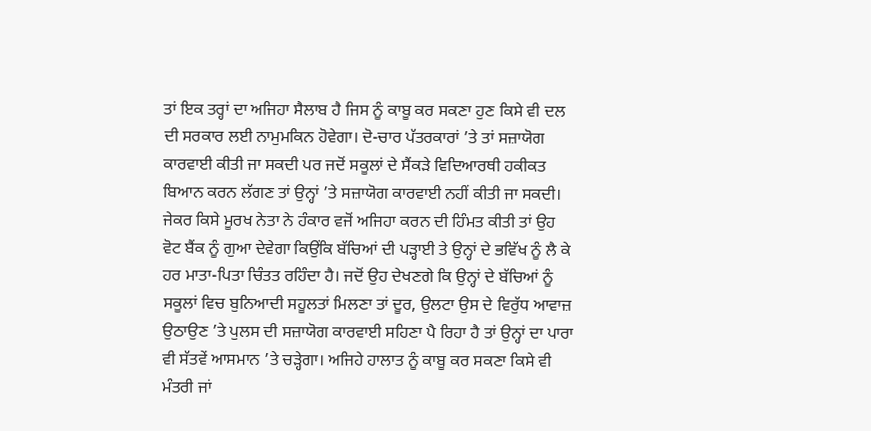ਤਾਂ ਇਕ ਤਰ੍ਹਾਂ ਦਾ ਅਜਿਹਾ ਸੈਲਾਬ ਹੈ ਜਿਸ ਨੂੰ ਕਾਬੂ ਕਰ ਸਕਣਾ ਹੁਣ ਕਿਸੇ ਵੀ ਦਲ ਦੀ ਸਰਕਾਰ ਲਈ ਨਾਮੁਮਕਿਨ ਹੋਵੇਗਾ। ਦੋ-ਚਾਰ ਪੱਤਰਕਾਰਾਂ ’ਤੇ ਤਾਂ ਸਜ਼ਾਯੋਗ ਕਾਰਵਾਈ ਕੀਤੀ ਜਾ ਸਕਦੀ ਪਰ ਜਦੋਂ ਸਕੂਲਾਂ ਦੇ ਸੈਂਕੜੇ ਵਿਦਿਆਰਥੀ ਹਕੀਕਤ ਬਿਆਨ ਕਰਨ ਲੱਗਣ ਤਾਂ ਉਨ੍ਹਾਂ ’ਤੇ ਸਜ਼ਾਯੋਗ ਕਾਰਵਾਈ ਨਹੀਂ ਕੀਤੀ ਜਾ ਸਕਦੀ। ਜੇਕਰ ਕਿਸੇ ਮੂਰਖ ਨੇਤਾ ਨੇ ਹੰਕਾਰ ਵਜੋਂ ਅਜਿਹਾ ਕਰਨ ਦੀ ਹਿੰਮਤ ਕੀਤੀ ਤਾਂ ਉਹ ਵੋਟ ਬੈਂਕ ਨੂੰ ਗੁਆ ਦੇਵੇਗਾ ਕਿਉਂਕਿ ਬੱਚਿਆਂ ਦੀ ਪੜ੍ਹਾਈ ਤੇ ਉਨ੍ਹਾਂ ਦੇ ਭਵਿੱਖ ਨੂੰ ਲੈ ਕੇ ਹਰ ਮਾਤਾ-ਪਿਤਾ ਚਿੰਤਤ ਰਹਿੰਦਾ ਹੈ। ਜਦੋਂ ਉਹ ਦੇਖਣਗੇ ਕਿ ਉਨ੍ਹਾਂ ਦੇ ਬੱਚਿਆਂ ਨੂੰ ਸਕੂਲਾਂ ਵਿਚ ਬੁਨਿਆਦੀ ਸਹੂਲਤਾਂ ਮਿਲਣਾ ਤਾਂ ਦੂਰ, ਉਲਟਾ ਉਸ ਦੇ ਵਿਰੁੱਧ ਆਵਾਜ਼ ਉਠਾਉਣ ’ਤੇ ਪੁਲਸ ਦੀ ਸਜ਼ਾਯੋਗ ਕਾਰਵਾਈ ਸਹਿਣਾ ਪੈ ਰਿਹਾ ਹੈ ਤਾਂ ਉਨ੍ਹਾਂ ਦਾ ਪਾਰਾ ਵੀ ਸੱਤਵੇਂ ਆਸਮਾਨ ’ਤੇ ਚੜ੍ਹੇਗਾ। ਅਜਿਹੇ ਹਾਲਾਤ ਨੂੰ ਕਾਬੂ ਕਰ ਸਕਣਾ ਕਿਸੇ ਵੀ ਮੰਤਰੀ ਜਾਂ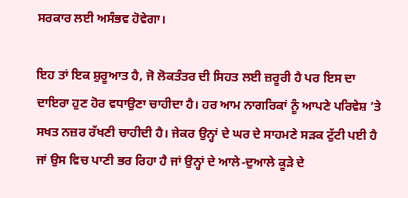ਸਰਕਾਰ ਲਈ ਅਸੰਭਵ ਹੋਵੇਗਾ।

ਇਹ ਤਾਂ ਇਕ ਸ਼ੁਰੂਆਤ ਹੈ, ਜੋ ਲੋਕਤੰਤਰ ਦੀ ਸਿਹਤ ਲਈ ਜ਼ਰੂਰੀ ਹੈ ਪਰ ਇਸ ਦਾ ਦਾਇਰਾ ਹੁਣ ਹੋਰ ਵਧਾਉਣਾ ਚਾਹੀਦਾ ਹੈ। ਹਰ ਆਮ ਨਾਗਰਿਕਾਂ ਨੂੰ ਆਪਣੇ ਪਰਿਵੇਸ਼ ’ਤੇ ਸਖਤ ਨਜ਼ਰ ਰੱਖਣੀ ਚਾਹੀਦੀ ਹੈ। ਜੇਕਰ ਉਨ੍ਹਾਂ ਦੇ ਘਰ ਦੇ ਸਾਹਮਣੇ ਸੜਕ ਟੁੱਟੀ ਪਈ ਹੈ ਜਾਂ ਉਸ ਵਿਚ ਪਾਣੀ ਭਰ ਰਿਹਾ ਹੈ ਜਾਂ ਉਨ੍ਹਾਂ ਦੇ ਆਲੇ-ਦੁਆਲੇ ਕੂੜੇ ਦੇ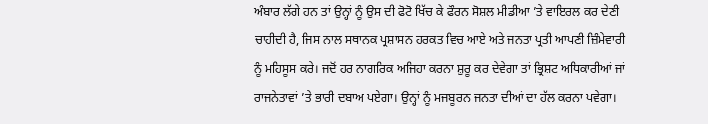ਅੰਬਾਰ ਲੱਗੇ ਹਨ ਤਾਂ ਉਨ੍ਹਾਂ ਨੂੰ ਉਸ ਦੀ ਫੋਟੋ ਖਿੱਚ ਕੇ ਫੌਰਨ ਸੋਸ਼ਲ ਮੀਡੀਆ ’ਤੇ ਵਾਇਰਲ ਕਰ ਦੇਣੀ ਚਾਹੀਦੀ ਹੈ, ਜਿਸ ਨਾਲ ਸਥਾਨਕ ਪ੍ਰਸ਼ਾਸਨ ਹਰਕਤ ਵਿਚ ਆਏ ਅਤੇ ਜਨਤਾ ਪ੍ਰਤੀ ਆਪਣੀ ਜ਼ਿੰਮੇਵਾਰੀ ਨੂੰ ਮਹਿਸੂਸ ਕਰੇ। ਜਦੋਂ ਹਰ ਨਾਗਰਿਕ ਅਜਿਹਾ ਕਰਨਾ ਸ਼ੁਰੂ ਕਰ ਦੇਵੇਗਾ ਤਾਂ ਭ੍ਰਿਸ਼ਟ ਅਧਿਕਾਰੀਆਂ ਜਾਂ ਰਾਜਨੇਤਾਵਾਂ ’ਤੇ ਭਾਰੀ ਦਬਾਅ ਪਏਗਾ। ਉਨ੍ਹਾਂ ਨੂੰ ਮਜਬੂਰਨ ਜਨਤਾ ਦੀਆਂ ਦਾ ਹੱਲ ਕਰਨਾ ਪਵੇਗਾ।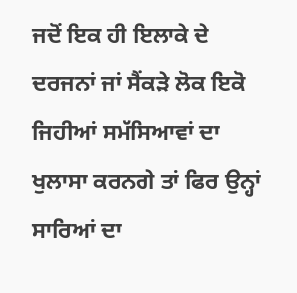ਜਦੋਂ ਇਕ ਹੀ ਇਲਾਕੇ ਦੇ ਦਰਜਨਾਂ ਜਾਂ ਸੈਂਕੜੇ ਲੋਕ ਇਕੋ ਜਿਹੀਆਂ ਸਮੱਸਿਆਵਾਂ ਦਾ ਖੁਲਾਸਾ ਕਰਨਗੇ ਤਾਂ ਫਿਰ ਉਨ੍ਹਾਂ ਸਾਰਿਆਂ ਦਾ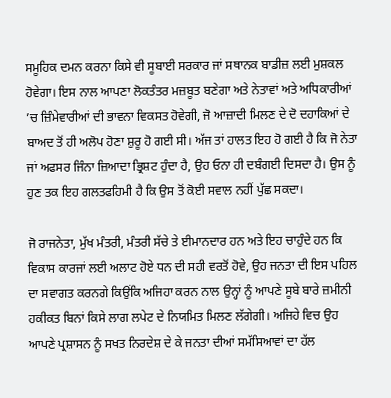ਸਮੂਹਿਕ ਦਮਨ ਕਰਨਾ ਕਿਸੇ ਵੀ ਸੂਬਾਈ ਸਰਕਾਰ ਜਾਂ ਸਥਾਨਕ ਬਾਡੀਜ਼ ਲਈ ਮੁਸ਼ਕਲ ਹੋਵੇਗਾ। ਇਸ ਨਾਲ ਆਪਣਾ ਲੋਕਤੰਤਰ ਮਜ਼ਬੂਤ ਬਣੇਗਾ ਅਤੇ ਨੇਤਾਵਾਂ ਅਤੇ ਅਧਿਕਾਰੀਆਂ ’ਚ ਜ਼ਿੰਮੇਵਾਰੀਆਂ ਦੀ ਭਾਵਨਾ ਵਿਕਸਤ ਹੋਵੇਗੀ, ਜੋ ਆਜ਼ਾਦੀ ਮਿਲਣ ਦੇ ਦੋ ਦਹਾਕਿਆਂ ਦੇ ਬਾਅਦ ਤੋਂ ਹੀ ਅਲੋਪ ਹੋਣਾ ਸ਼ੁਰੂ ਹੋ ਗਈ ਸੀ। ਅੱਜ ਤਾਂ ਹਾਲਤ ਇਹ ਹੋ ਗਈ ਹੈ ਕਿ ਜੋ ਨੇਤਾ ਜਾਂ ਅਫਸਰ ਜਿੰਨਾ ਜ਼ਿਆਦਾ ਭ੍ਰਿਸ਼ਟ ਹੁੰਦਾ ਹੈ, ਉਹ ਓਨਾ ਹੀ ਦਬੰਗਈ ਦਿਸਦਾ ਹੈ। ਉਸ ਨੂੰ ਹੁਣ ਤਕ ਇਹ ਗਲਤਫਹਿਮੀ ਹੈ ਕਿ ਉਸ ਤੋਂ ਕੋਈ ਸਵਾਲ ਨਹੀਂ ਪੁੱਛ ਸਕਦਾ।

ਜੋ ਰਾਜਨੇਤਾ, ਮੁੱਖ ਮੰਤਰੀ, ਮੰਤਰੀ ਸੱਚੇ ਤੇ ਈਮਾਨਦਾਰ ਹਨ ਅਤੇ ਇਹ ਚਾਹੁੰਦੇ ਹਨ ਕਿ ਵਿਕਾਸ ਕਾਰਜਾਂ ਲਈ ਅਲਾਟ ਹੋਏ ਧਨ ਦੀ ਸਹੀ ਵਰਤੋਂ ਹੋਵੇ, ਉਹ ਜਨਤਾ ਦੀ ਇਸ ਪਹਿਲ ਦਾ ਸਵਾਗਤ ਕਰਨਗੇ ਕਿਉਂਕਿ ਅਜਿਹਾ ਕਰਨ ਨਾਲ ਉਨ੍ਹਾਂ ਨੂੰ ਆਪਣੇ ਸੂਬੇ ਬਾਰੇ ਜ਼ਮੀਨੀ ਹਕੀਕਤ ਬਿਨਾਂ ਕਿਸੇ ਲਾਗ ਲਪੇਟ ਦੇ ਨਿਯਮਿਤ ਮਿਲਣ ਲੱਗੇਗੀ। ਅਜਿਹੇ ਵਿਚ ਉਹ ਆਪਣੇ ਪ੍ਰਸ਼ਾਸਨ ਨੂੰ ਸਖਤ ਨਿਰਦੇਸ਼ ਦੇ ਕੇ ਜਨਤਾ ਦੀਆਂ ਸਮੱਸਿਆਵਾਂ ਦਾ ਹੱਲ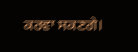ਕਰਵਾ ਸਕਣਗੇ।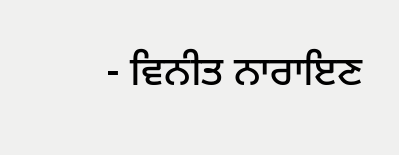- ਵਿਨੀਤ ਨਾਰਾਇਣ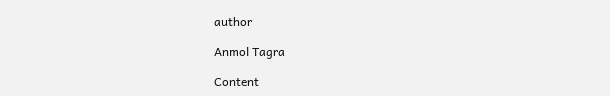author

Anmol Tagra

Content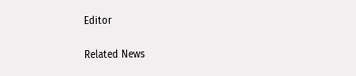Editor

Related News